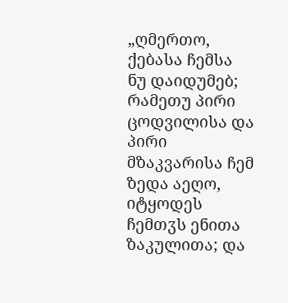„ღმერთო, ქებასა ჩემსა ნუ დაიდუმებ; რამეთუ პირი ცოდვილისა და პირი მზაკვარისა ჩემ ზედა აეღო, იტყოდეს ჩემთჳს ენითა ზაკულითა; და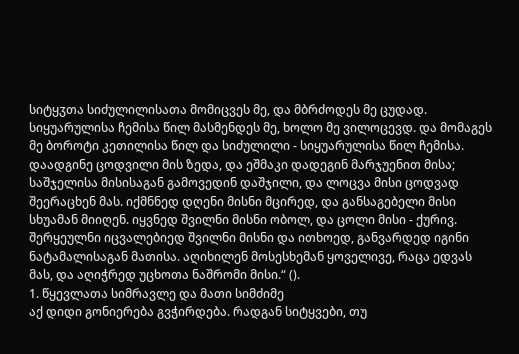სიტყჳთა სიძულილისათა მომიცვეს მე, და მბრძოდეს მე ცუდად. სიყუარულისა ჩემისა წილ მასმენდეს მე, ხოლო მე ვილოცევდ. და მომაგეს მე ბოროტი კეთილისა წილ და სიძულილი - სიყუარულისა წილ ჩემისა. დაადგინე ცოდვილი მის ზედა, და ეშმაკი დადეგინ მარჯუენით მისა; საშჯელისა მისისაგან გამოვედინ დაშჯილი, და ლოცვა მისი ცოდვად შეერაცხენ მას. იქმნნედ დღენი მისნი მცირედ, და განსაგებელი მისი სხუამან მიიღენ. იყვნედ შვილნი მისნი ობოლ, და ცოლი მისი - ქურივ. შერყეულნი იცვალებიედ შვილნი მისნი და ითხოედ, განვარდედ იგინი ნატამალისაგან მათისა. აღიხილენ მოსესხემან ყოველივე, რაცა ედვას მას, და აღიჭრედ უცხოთა ნაშრომი მისი.“ ().
1. წყევლათა სიმრავლე და მათი სიმძიმე
აქ დიდი გონიერება გვჭირდება. რადგან სიტყვები, თუ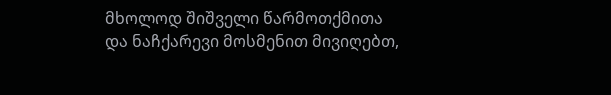მხოლოდ შიშველი წარმოთქმითა და ნაჩქარევი მოსმენით მივიღებთ,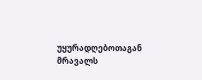უყურადღებოთაგან მრავალს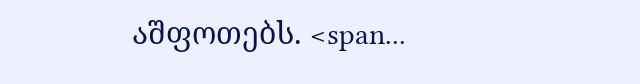აშფოთებს. <span...